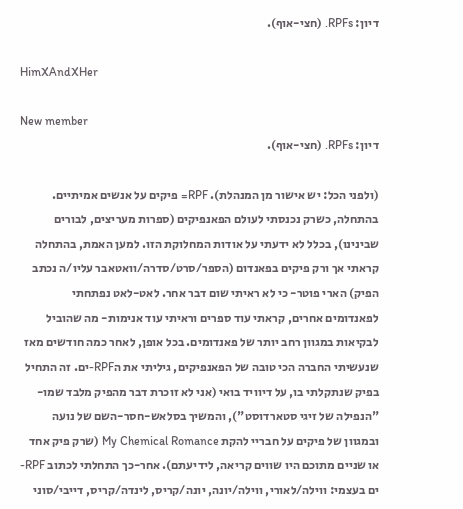דיון: RPFs. (חצי-אוף).

HimXAndXHer

New member
דיון: RPFs. (חצי-אוף).

(ולפני הכל: יש אישור מן המנהלת). RPF= פיקים על אנשים אמיתיים. בהתחלה, כשרק נכנסתי לעולם הפאנפיקים (ספרות מעריצים, לבורים שבינינו), בכלל לא ידעתי על אודות המחלוקת הזו. למען האמת, בהתחלה קראתי אך ורק פיקים בפאנדום (הספר/סרט/סדרה/וואטאבר עליו/ה נכתב הפיק) הארי פוטר- כי לא ראיתי שום דבר אחר. לאט-לאט נפתחתי לפאנדומים אחרים, קראתי עוד ספרים וראיתי עוד אנימות- מה שהוביל לבקיאות במגוון רחב יותר של פאנדומים. בכל אופן, לאחר כמה חודשים מאז שנעשיתי החברה הכי טובה של הפאנפיקים, גיליתי את הRPF-ים. זה התחיל בפיק שנתקלתי בו, על דיוויד בואי (אני לא זוכרת דבר מהפיק מלבד שמו- "הנפילה של זיגי סטארדוסט"), והמשיך בסלאש-חסר-השם של נועה ובמגוון של פיקים על חבריי להקת My Chemical Romance (שרק פיק אחד או שניים מתוכם היו שווים קריאה, לידיעתם). אחר-כך התחלתי לכתוב RPF-ים בעצמי: ווילה/לאורי, ווילה/יונה, יונה/קריס, לינדה/קריס, דייבי/סוני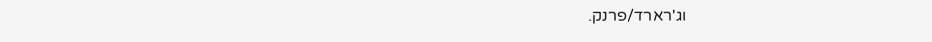וג'רארד/פרנק.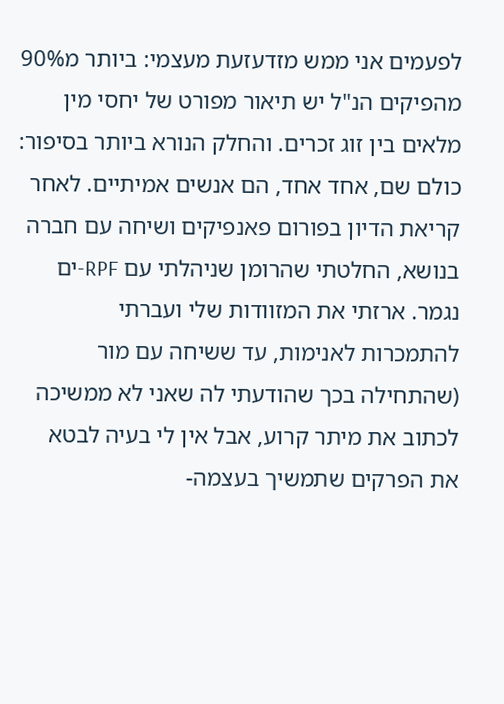לפעמים אני ממש מזדעזעת מעצמי: ביותר מ90% מהפיקים הנ"ל יש תיאור מפורט של יחסי מין מלאים בין זוג זכרים. והחלק הנורא ביותר בסיפור: כולם שם, אחד אחד, הם אנשים אמיתיים. לאחר קריאת הדיון בפורום פאנפיקים ושיחה עם חברה בנושא, החלטתי שהרומן שניהלתי עם RPF-ים נגמר. ארזתי את המזוודות שלי ועברתי להתמכרות לאנימות, עד ששיחה עם מור (שהתחילה בכך שהודעתי לה שאני לא ממשיכה לכתוב את מיתר קרוע, אבל אין לי בעיה לבטא את הפרקים שתמשיך בעצמה-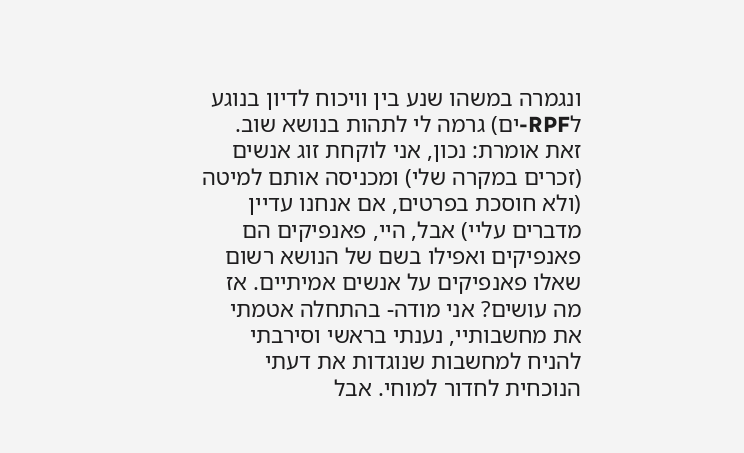ונגמרה במשהו שנע בין וויכוח לדיון בנוגע לRPF-ים) גרמה לי לתהות בנושא שוב. זאת אומרת: נכון, אני לוקחת זוג אנשים (זכרים במקרה שלי) ומכניסה אותם למיטה (ולא חוסכת בפרטים, אם אנחנו עדיין מדברים עליי) אבל, היי, פאנפיקים הם פאנפיקים ואפילו בשם של הנושא רשום שאלו פאנפיקים על אנשים אמיתיים. אז מה עושים? אני מודה- בהתחלה אטמתי את מחשבותיי, נענתי בראשי וסירבתי להניח למחשבות שנוגדות את דעתי הנוכחית לחדור למוחי. אבל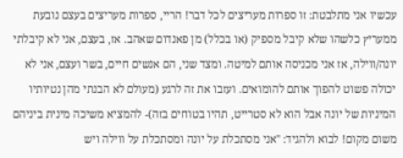עכשיו אני מתלבטת: זו ספרות מעריצים לכל דבר! הריי, ספרות מעריצים בעצם נובעת ממעריץ כלשהו שלא קיבל מספיק (או בכלל) מן פאנדום שאהב. אז, בעצם, אני לא קיבלתי יונה/ווילה, אז אני מכניסה אותם למיטה. ומצד שני, הם אנשים חיים, בשר ועצם, אני לא יכולה פשוט להפוך אותם להומואים. ועזבו את זה לרגע (מעולם לא הבנתי מהן נטיותיו המיניות של יונה אבל הוא לא סטרייט, תהיו בטוחים בזה)- להמציא משיכה מינית ביניהם משום מקום! לבוא ולהגיד: "אני מסתכלת על יונה ומסתכלת על ווילה ויש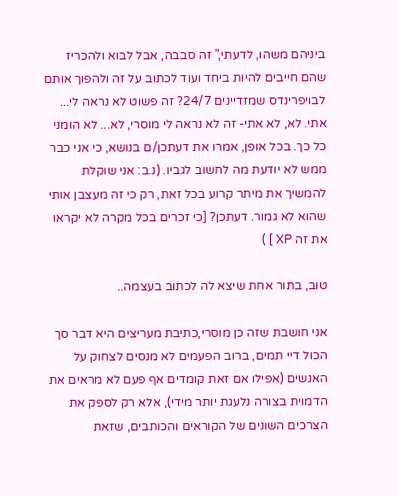ביניהם משהו, לדעתי," זה סבבה, אבל לבוא ולהכריז שהם חייבים להיות ביחד ועוד לכתוב על זה ולהפוך אותם לבויפרינדס שמזדיינים 24/7? זה פשוט לא נראה לי... אתי. לא, לא אתי- זה לא נראה לי מוסרי, לא... לא הומני כל כך. בכל אופן, אמרו את דעתכן/ם בנושא, כי אני כבר ממש לא יודעת מה לחשוב לגביו. (נ.ב: אני שוקלת להמשיך את מיתר קרוע בכל זאת, רק כי זה מעצבן אותי שהוא לא גמור. דעתכן? [כי זכרים בכל מקרה לא יקראו את זה XP ] )

טוב, בתור אחת שיצא לה לכתוב בעצמה..

אני חושבת שזה כן מוסרי,כתיבת מעריצים היא דבר סך הכול דיי תמים, ברוב הפעמים לא מנסים לצחוק על האנשים (אפילו אם זאת קומדים אף פעם לא מראים את הדמוית בצורה נלעגת יותר מידי), אלא רק לספק את הצרכים השונים של הקוראים והכותבים, שזאת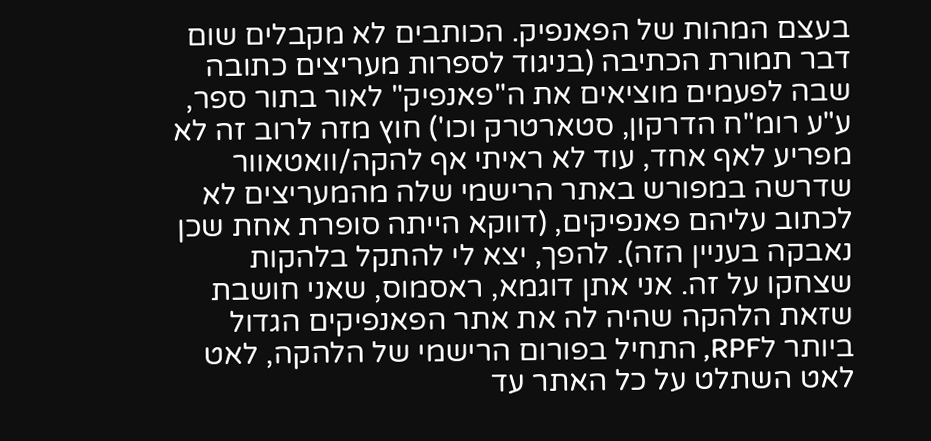בעצם המהות של הפאנפיק. הכותבים לא מקבלים שום דבר תמורת הכתיבה (בניגוד לספרות מעריצים כתובה שבה לפעמים מוציאים את ה"פאנפיק" לאור בתור ספר, ע"ע רומ"ח הדרקון, סטארטרק וכו') חוץ מזה לרוב זה לא מפריע לאף אחד, עוד לא ראיתי אף להקה/וואטאוור שדרשה במפורש באתר הרישמי שלה מהמעריצים לא לכתוב עליהם פאנפיקים, (דווקא הייתה סופרת אחת שכן נאבקה בעניין הזה). להפך, יצא לי להתקל בלהקות שצחקו על זה. אני אתן דוגמא, ראסמוס, שאני חושבת שזאת הלהקה שהיה לה את אתר הפאנפיקים הגדול ביותר לRPF, התחיל בפורום הרישמי של הלהקה, לאט לאט השתלט על כל האתר עד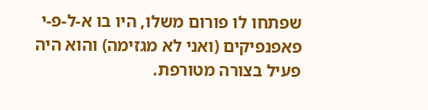שפתחו לו פורום משלו, היו בו א-ל-פ-י פאפנפיקים (ואני לא מגזימה) והוא היה פעיל בצורה מטורפת.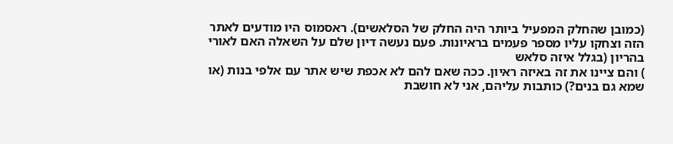(כמובן שהחלק המפעיל ביותר היה החלק של הסלאשים). ראסמוס היו מודעים לאתר הזה וצחקו עליו מספר פעמים בראיונות. פעם נעשה דיון שלם על השאלה האם לאורי בהריון (בגלל איזה סלאש
) והם ציינו את זה באיזה ראיון. ככה שאם להם לא אכפת שיש אתר עם אלפי בנות (או שמא גם בנים?) כותבות עליהם, אני לא חושבת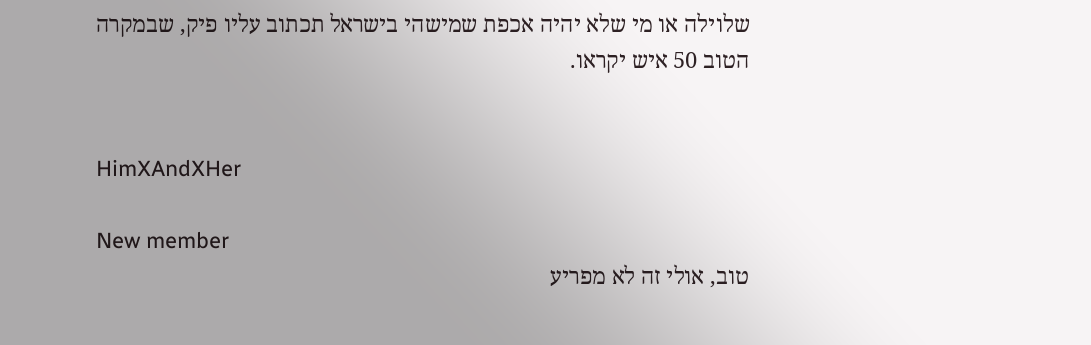שלוילה או מי שלא יהיה אכפת שמישהי בישראל תכתוב עליו פיק, שבמקרה הטוב 50 איש יקראו.


HimXAndXHer

New member
טוב, אולי זה לא מפריע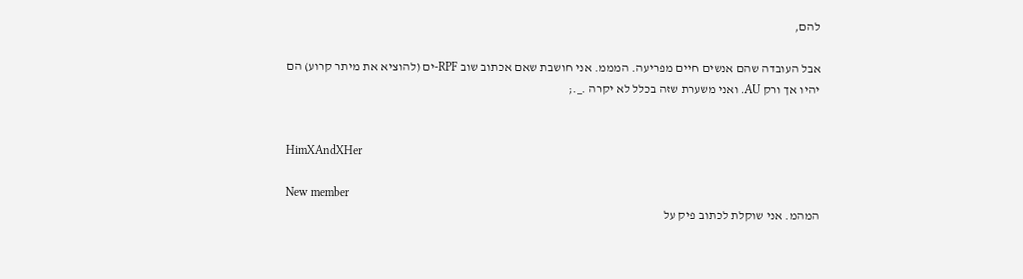להם,

אבל העובדה שהם אנשים חיים מפריעה. המממ. אני חושבת שאם אכתוב שוב RPF-ים (להוציא את מיתר קרוע) הם יהיו אך ורק AU. ואני משערת שזה בכלל לא יקרה ._.;


HimXAndXHer

New member
המהמ. אני שוקלת לכתוב פיק על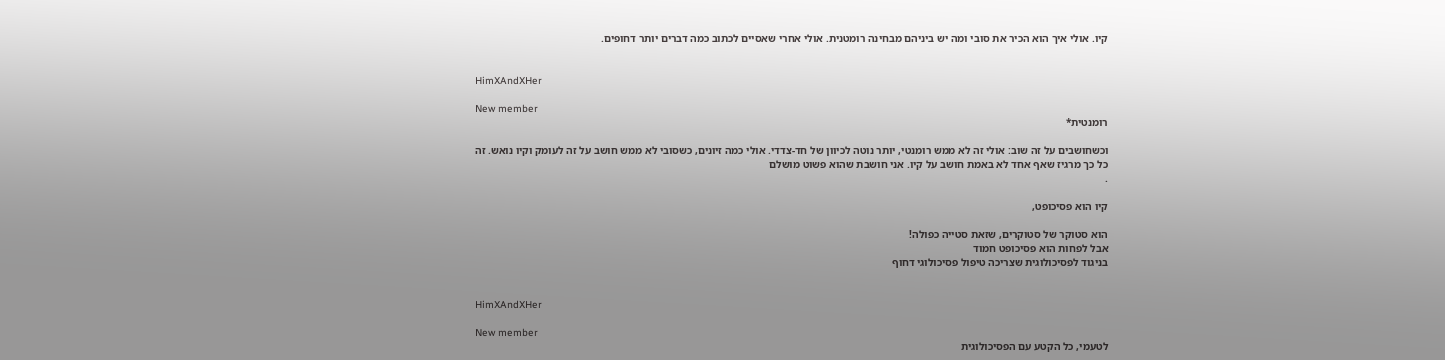קיו. אולי איך הוא הכיר את סובי ומה יש ביניהם מבחינה רומטנית. אולי אחרי שאסיים לכתוב כמה דברים יותר דחופים.


HimXAndXHer

New member
רומנטית*

וכשחושבים על זה שוב: אולי זה לא ממש רומנטי, יותר נוטה לכיוון של חד-צדדי. אולי כמה זיונים, כשסובי לא ממש חושב על זה לעומק וקיו נואש. זה כל כך מרגיז שאף אחד לא באמת חושב על קיו. אני חושבת שהוא פשוט מושלם
.

קיו הוא פסיכופט,

הוא סטוקר של סטוקרים, שזאת סטייה כפולה!
אבל לפחות הוא פסיכופט חמוד
בניגוד לפסיכולוגית שצריכה טיפול פסיכולוגי דחוף


HimXAndXHer

New member
לטעמי, כל הקטע עם הפסיכולוגית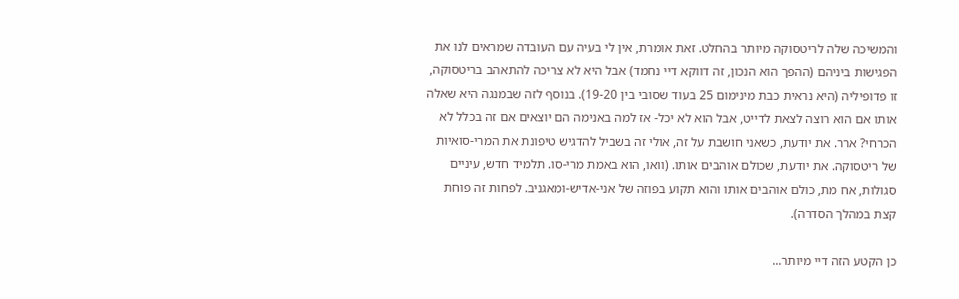והמשיכה שלה לריטסוקה מיותר בהחלט. זאת אומרת, אין לי בעיה עם העובדה שמראים לנו את הפגישות ביניהם (ההפך הוא הנכון, זה דווקא דיי נחמד) אבל היא לא צריכה להתאהב בריטסוקה, זו פדופיליה (היא נראית כבת מינימום 25 בעוד שסובי בין 19-20). בנוסף לזה שבמנגה היא שאלה אותו אם הוא רוצה לצאת לדייט, אבל הוא לא יכל- אז למה באנימה הם יוצאים אם זה בכלל לא הכרחי? ארר. את יודעת, כשאני חושבת על זה, אולי זה בשביל להדגיש טיפונת את המרי-סואיות של ריטסוקה. את יודעת, שכולם אוהבים אותו. (וואו, הוא באמת מרי-סו. תלמיד חדש, עיניים סגולות, אח מת, כולם אוהבים אותו והוא תקוע בפוזה של אני-אדיש-ומאגניב. לפחות זה פוחת קצת במהלך הסדרה).

כן הקטע הזה דיי מיותר...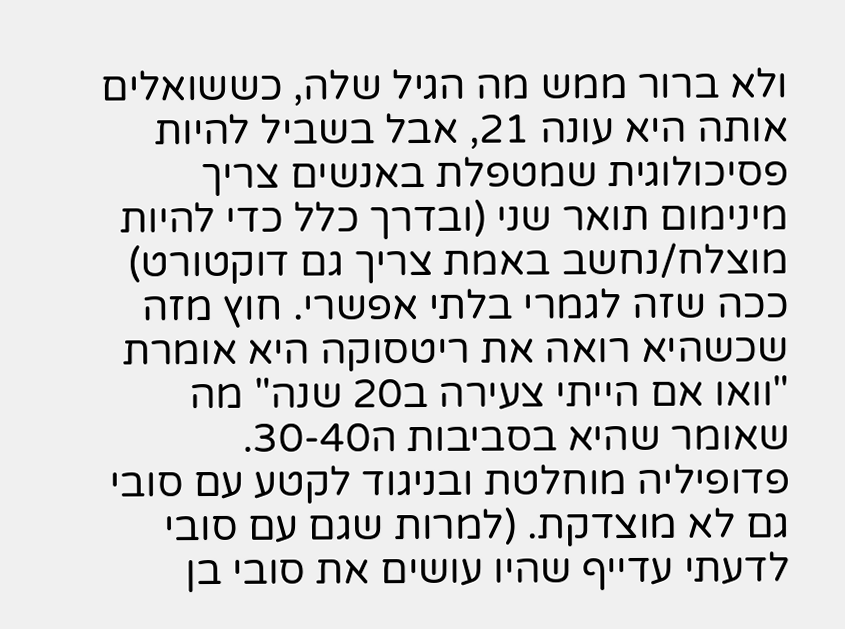ולא ברור ממש מה הגיל שלה, כששואלים אותה היא עונה 21, אבל בשביל להיות פסיכולוגית שמטפלת באנשים צריך מינימום תואר שני (ובדרך כלל כדי להיות מוצלח/נחשב באמת צריך גם דוקטורט) ככה שזה לגמרי בלתי אפשרי. חוץ מזה שכשהיא רואה את ריטסוקה היא אומרת "וואו אם הייתי צעירה ב20 שנה" מה שאומר שהיא בסביבות ה30-40. פדופיליה מוחלטת ובניגוד לקטע עם סובי גם לא מוצדקת. (למרות שגם עם סובי לדעתי עדייף שהיו עושים את סובי בן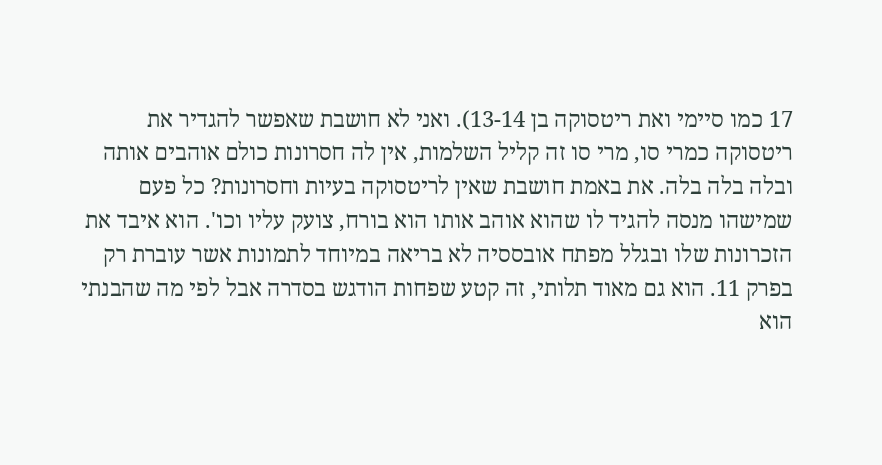17 כמו סיימי ואת ריטסוקה בן 13-14). ואני לא חושבת שאפשר להגדיר את ריטסוקה כמרי סו, מרי סו זה קליל השלמות, אין לה חסרונות כולם אוהבים אותה ובלה בלה בלה. את באמת חושבת שאין לריטסוקה בעיות וחסרונות? כל פעם שמישהו מנסה להגיד לו שהוא אוהב אותו הוא בורח, צועק עליו וכו'. הוא איבד את הזכרונות שלו ובגלל מפתח אובססיה לא בריאה במיוחד לתמונות אשר עוברת רק בפרק 11. הוא גם מאוד תלותי, זה קטע שפחות הודגש בסדרה אבל לפי מה שהבנתי הוא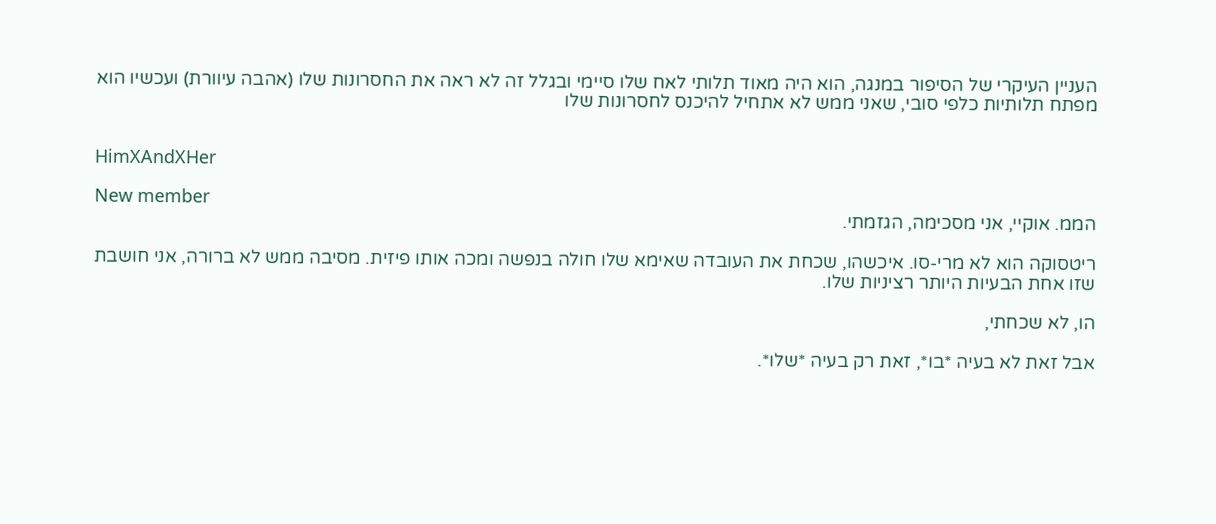העניין העיקרי של הסיפור במנגה, הוא היה מאוד תלותי לאח שלו סיימי ובגלל זה לא ראה את החסרונות שלו (אהבה עיוורת) ועכשיו הוא מפתח תלותיות כלפי סובי, שאני ממש לא אתחיל להיכנס לחסרונות שלו


HimXAndXHer

New member
הממ. אוקיי, אני מסכימה, הגזמתי.

ריטסוקה הוא לא מרי-סו. איכשהו, שכחת את העובדה שאימא שלו חולה בנפשה ומכה אותו פיזית. מסיבה ממש לא ברורה, אני חושבת שזו אחת הבעיות היותר רציניות שלו.

הו, לא שכחתי,

אבל זאת לא בעיה *בו*, זאת רק בעיה *שלו*.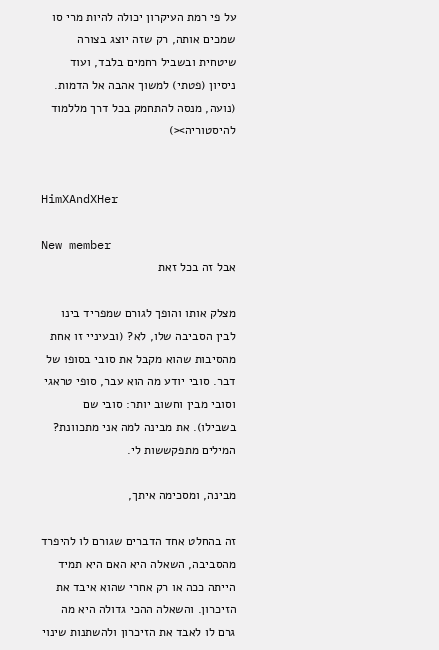על פי רמת העיקרון יכולה להיות מרי סו שמכים אותה, רק שזה יוצג בצורה שיטחית ובשביל רחמים בלבד, ועוד ניסיון (פטתי) למשוך אהבה אל הדמות. (נועה, מנסה להתחמק בכל דרך מללמוד להיסטוריה><)


HimXAndXHer

New member
אבל זה בכל זאת

מצלק אותו והופך לגורם שמפריד בינו לבין הסביבה שלו, לא? (ובעיניי זו אחת מהסיבות שהוא מקבל את סובי בסופו של דבר. סובי יודע מה הוא עבר, סופי טראגי וסובי מבין וחשוב יותר: סובי שם בשבילו). את מבינה למה אני מתכוונת? המילים מתפקששות לי.

מבינה, ומסכימה איתך,

זה בהחלט אחד הדברים שגורם לו להיפרד מהסביבה, השאלה היא האם היא תמיד הייתה ככה או רק אחרי שהוא איבד את הזיכרון. והשאלה ההכי גדולה היא מה גרם לו לאבד את הזיכרון ולהשתנות שינוי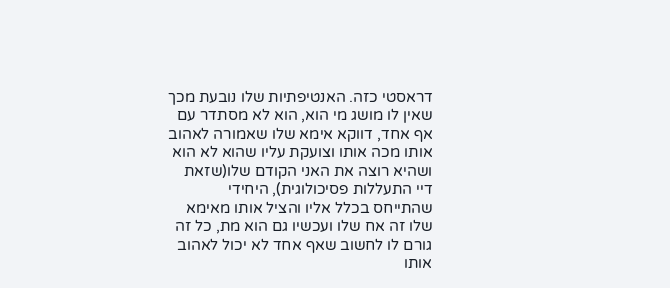דראסטי כזה. האנטיפתיות שלו נובעת מכך שאין לו מושג מי הוא, הוא לא מסתדר עם אף אחד, דווקא אימא שלו שאמורה לאהוב אותו מכה אותו וצועקת עליו שהוא לא הוא ושהיא רוצה את האני הקודם שלו(שזאת דיי התעללות פסיכולוגית), היחידי שהתייחס בכלל אליו והציל אותו מאימא שלו זה אח שלו ועכשיו גם הוא מת, כל זה גורם לו לחשוב שאף אחד לא יכול לאהוב אותו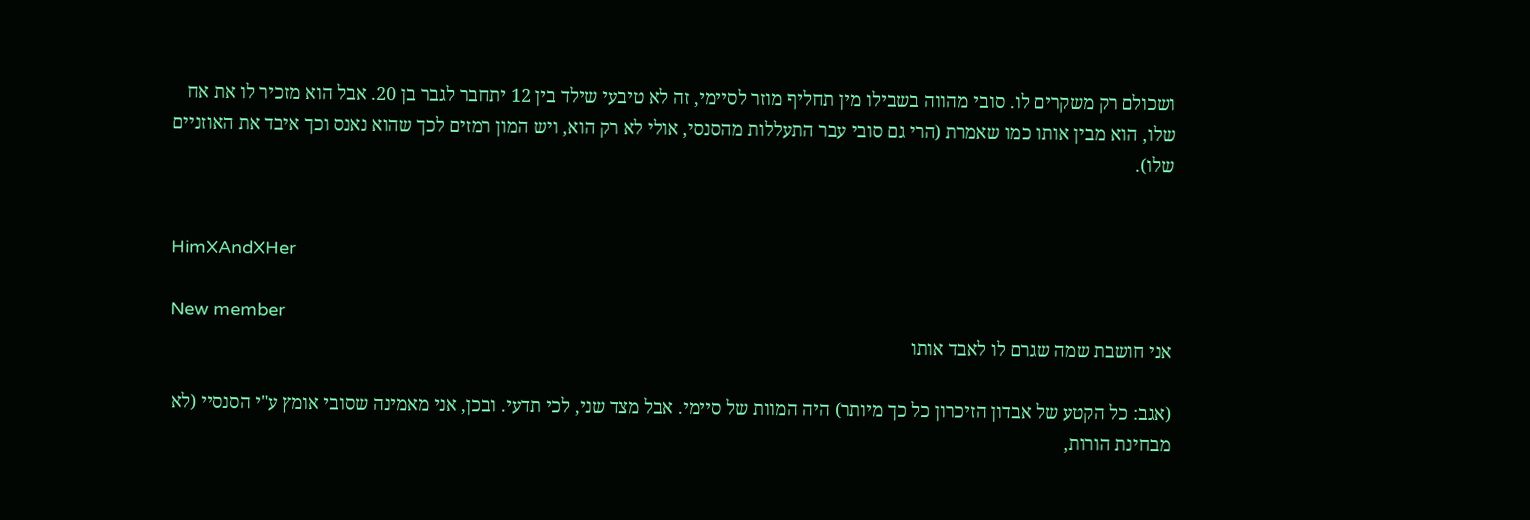ושכולם רק משקרים לו. סובי מהווה בשבילו מין תחליף מוזר לסיימי, זה לא טיבעי שילד בין 12 יתחבר לגבר בן 20. אבל הוא מזכיר לו את אח שלו, הוא מבין אותו כמו שאמרת (הרי גם סובי עבר התעללות מהסנסי, אולי לא רק הוא, ויש המון רמזים לכך שהוא נאנס וכך איבד את האוזניים שלו).


HimXAndXHer

New member
אני חושבת שמה שגרם לו לאבד אותו

(אגב: כל הקטע של אבדון הזיכרון כל כך מיותר) היה המוות של סיימי. אבל מצד שני, לכי תדעי. ובכן, אני מאמינה שסובי אומץ ע"י הסנסיי (לא מבחינת הורות,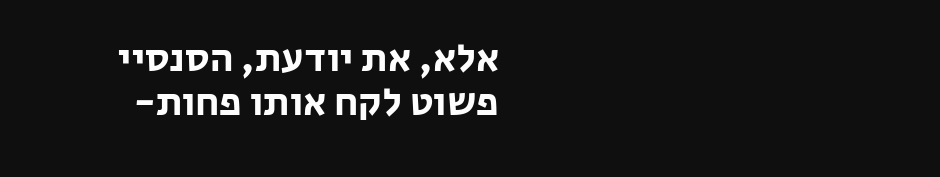אלא, את יודעת, הסנסיי פשוט לקח אותו פחות-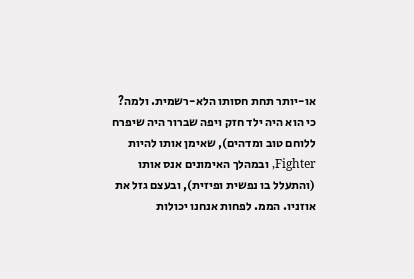או-יותר תחת חסותו הלא-רשמית. ולמה? כי הוא היה ילד חזק ויפה שברור היה שיפרח ללוחם טוב ומדהים), שאימן אותו להיות Fighter, ובמהלך האימונים אנס אותו (והתעלל בו נפשית ופיזית), ובעצם גזל את אוזניו. הממ. לפחות אנחנו יכולות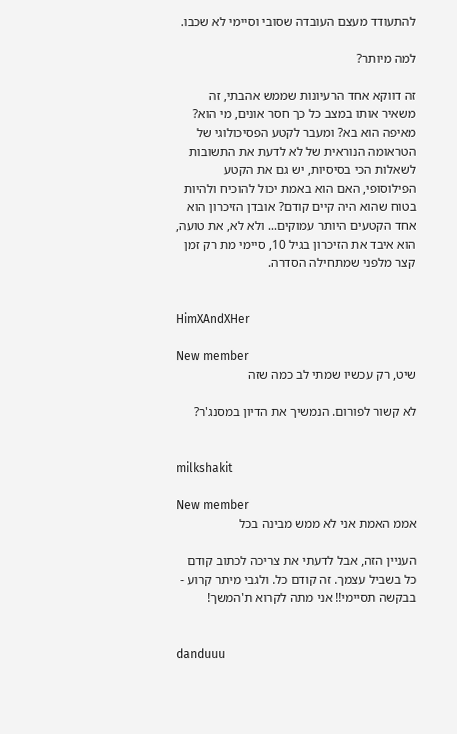להתעודד מעצם העובדה שסובי וסיימי לא שכבו.

למה מיותר?

זה דווקא אחד הרעיונות שממש אהבתי, זה משאיר אותו במצב כל כך חסר אונים, מי הוא? מאיפה הוא בא? ומעבר לקטע הפסיכולוגי של הטראומה הנוראית של לא לדעת את התשובות לשאלות הכי בסיסיות, יש גם את הקטע הפילוסופי, האם הוא באמת יכול להוכיח ולהיות בטוח שהוא היה קיים קודם? אובדן הזיכרון הוא אחד הקטעים היותר עמוקים... ולא לא, את טועה, הוא איבד את הזיכרון בגיל 10, סיימי מת רק זמן קצר מלפני שמתחילה הסדרה.


HimXAndXHer

New member
שיט, רק עכשיו שמתי לב כמה שזה

לא קשור לפורום. הנמשיך את הדיון במסנג'ר?


milkshakit

New member
אממ האמת אני לא ממש מבינה בכל

העניין הזה, אבל לדעתי את צריכה לכתוב קודם כל בשביל עצמך. זה קודם כל. ולגבי מיתר קרוע - בבקשה תסיימי!! אני מתה לקרוא ת'המשך!


danduuu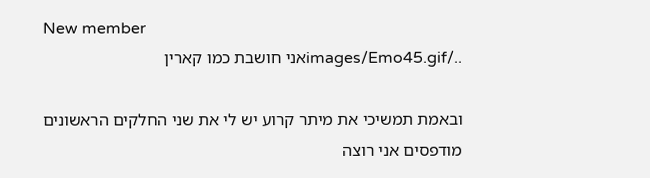New member
../images/Emo45.gifאני חושבת כמו קארין

ובאמת תמשיכי את מיתר קרוע יש לי את שני החלקים הראשונים מודפסים אני רוצה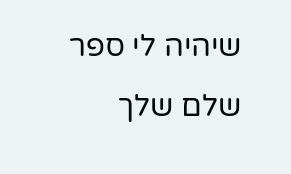שיהיה לי ספר שלם שלך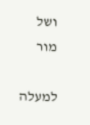ושל מור

למעלה